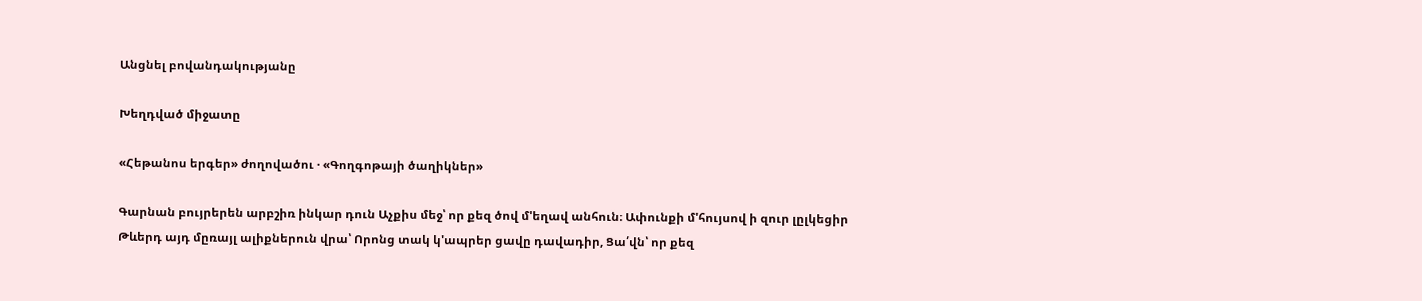Անցնել բովանդակությանը

Խեղդված միջատը

«Հեթանոս երգեր» ժողովածու · «Գողգոթայի ծաղիկներ»

Գարնան բույրերեն արբշիռ ինկար դուն Աչքիս մեջ՝ որ քեզ ծով մ'եղավ անհուն։ Ափունքի մ'հույսով ի զուր լըլկեցիր Թևերդ այդ մըռայլ ալիքներուն վրա՝ Որոնց տակ կ'ապրեր ցավը դավադիր, Ցա՛վն՝ որ քեզ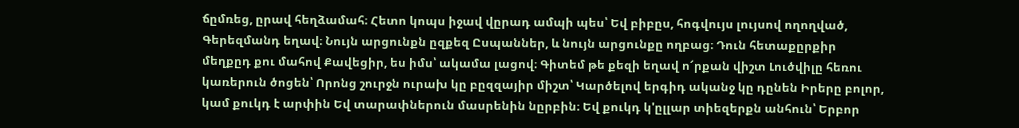ճըմռեց, ըրավ հեղձամահ։ Հետո կոպս իջավ վըրադ ամպի պես՝ Եվ բիբըս, հոգվույս լույսով ողողված, Գերեզմանդ եղավ։ Նույն արցունքն ըզքեզ Ըսպաններ, և նույն արցունքը ողբաց։ Դուն հետաքըրքիր մեղքըդ քու մահով Քավեցիր, ես իմս՝ ակամա լացով։ Գիտեմ թե քեզի եղավ ո՜րքան վիշտ Լուծվիլը հեռու կառերուն ծոցեն՝ Որոնց շուրջն ուրախ կը բըզզայիր միշտ՝ Կարծելով երգիդ ականջ կը դընեն Իրերը բոլոր, կամ քուկդ է արփին Եվ տարափներուն մասրենին նըրբին։ Եվ քուկդ կ'ըլլար տիեզերքն անհուն՝ Երբոր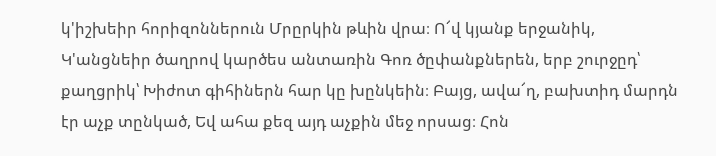կ'իշխեիր հորիզոններուն Մրըրկին թևին վրա։ Ո՜վ կյանք երջանիկ, Կ'անցնեիր ծաղրով կարծես անտառին Գոռ ծըփանքներեն, երբ շուրջըդ՝ քաղցրիկ՝ Խիժոտ գիհիներն հար կը խընկեին։ Բայց, ավա՜ղ, բախտիդ մարդն էր աչք տընկած, Եվ ահա քեզ այդ աչքին մեջ որսաց։ Հոն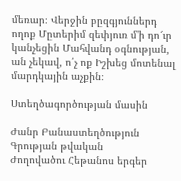մեռար։ Վերջին բըզգյուններդ ողոք Մըտերիմ զեփյուռ մ'ի դո՜ւր կանչեցին Մահվանդ օգնության, ան չեկավ, ո՛չ ոք Իշխեց մոտենալ մարդկային աչքին։

Ստեղծագործության մասին

Ժանր Բանաստեղծություն
Գրության թվական
Ժողովածու Հեթանոս երգեր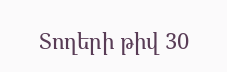Տողերի թիվ 30